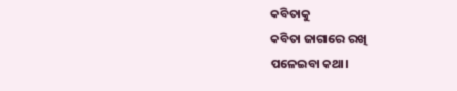କବିତାକୁ
କବିତା ଜାଗାରେ ରଖି
ପଳେଇବା କଥା।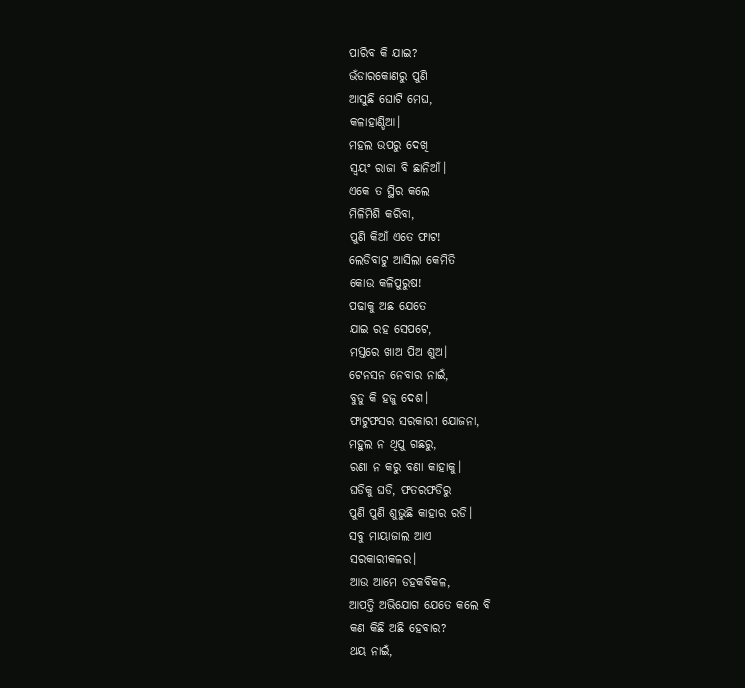ପାରିବ କି ଯାଇ?
ଭଁଡାରକୋଣରୁ ପୁଣି
ଆସୁଛି ଘୋଟି ମେଘ,
କଳାହାଣ୍ଡିଆ।
ମହଲ ଉପରୁ ଦେଖି
ସ୍ୱୟଂ ରାଜା ବି ଛାନିଆଁ।
ଏକେ ତ ସ୍ଥିର କଲେ
ମିଳିମିଶି କରିବା,
ପୁଣି କିଆଁ ଏତେ ଫାଟ!
ଲେଡିବାଟୁ ଆସିଲା କେମିତି
କୋଉ କଳିପୁରୁଷ!
ପଢାକୁ ଅଛ ଯେତେ
ଯାଇ ରହ ସେପଟେ,
ମସ୍ତରେ ଖାଅ ପିଅ ଶୁଅ।
ଟେନସନ ନେବାର ନାଇଁ,
ବୁଡୁ କି ହଜୁ ଦେଶ।
ଫାଟୁଫସର ସରକାରୀ ଯୋଜନା,
ମହୁଲ ନ ଥିପୁ ଗଛରୁ,
ରଣା ନ କରୁ ବଣା କାହାକୁ।
ଘଡିକୁ ଘଡି, ଫତରଫଡିରୁ
ପୁଣି ପୁଣି ଶୁଭୁଛି କାହାର ରଡି।
ସବୁ ମାୟାଜାଲ ଆଏ
ସରକାରୀକଳର।
ଆଉ ଆମେ ଡହକବିକଳ,
ଆପତ୍ତି ଅଭିଯୋଗ ଯେତେ କଲେ ବି
କଣ କିଛି ଅଛି ହେବାର?
ଥୟ ନାଇଁ,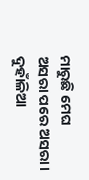ମାରୁଛି ମେଘ
ଅସରା ପରେ ଅସରା।
ଦୁହାଁଳିଆ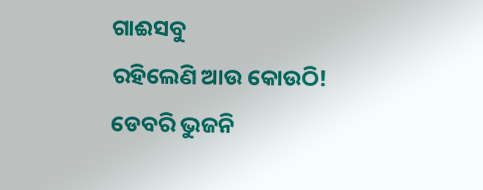ଗାଈସବୁ
ରହିଲେଣି ଆଉ କୋଉଠି!
ଡେବରି ଭୁଜନି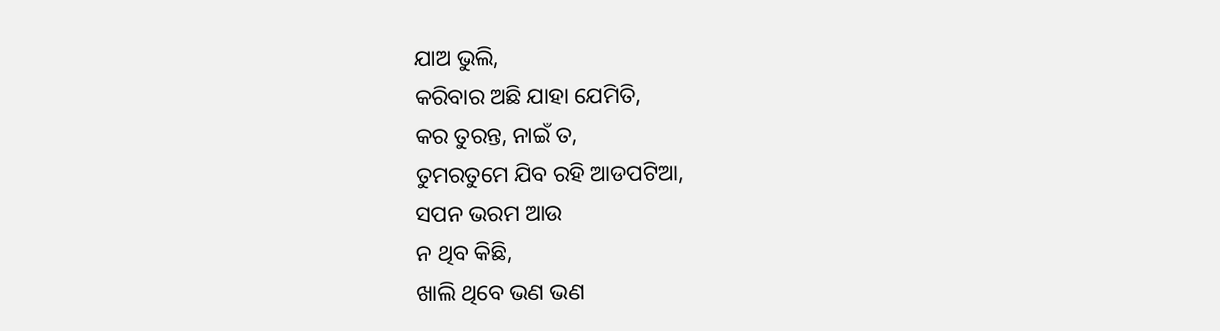ଯାଅ ଭୁଲି,
କରିବାର ଅଛି ଯାହା ଯେମିତି,
କର ତୁରନ୍ତ, ନାଇଁ ତ,
ତୁମରତୁମେ ଯିବ ରହି ଆଡପଟିଆ,
ସପନ ଭରମ ଆଉ
ନ ଥିବ କିଛି,
ଖାଲି ଥିବେ ଭଣ ଭଣ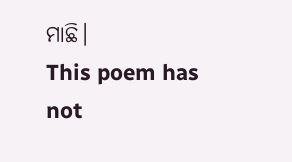ମାଛି।
This poem has not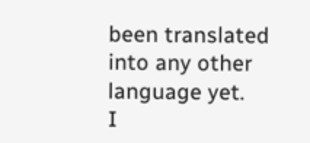been translated into any other language yet.
I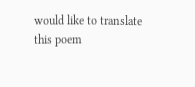would like to translate this poem